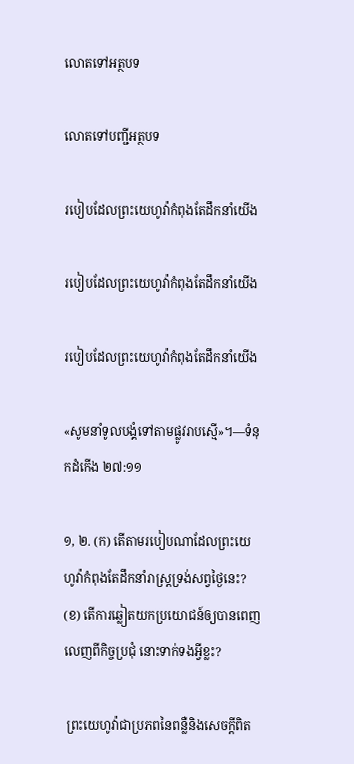លោតទៅអត្ថបទ

លោតទៅបញ្ជីអត្ថបទ

របៀបដែលព្រះយេហូវ៉ាកំពុងតែដឹកនាំយើង

របៀបដែលព្រះយេហូវ៉ាកំពុងតែដឹកនាំយើង

របៀបដែលព្រះយេហូវ៉ាកំពុងតែដឹកនាំយើង

«សូមនាំទូលបង្គំទៅតាមផ្លូវរាបស្មើ»។—ទំនុកដំកើង ២៧:១១

១, ២. (ក) តើតាមរបៀបណាដែលព្រះយេហូវ៉ាកំពុងតែដឹកនាំរាស្ត្រទ្រង់សព្វថ្ងៃនេះ? (ខ) តើការឆ្លៀតយកប្រយោជន៍ឲ្យបានពេញលេញពីកិច្ចប្រជុំ នោះទាក់ទងអ្វីខ្លះ?

 ព្រះយេហូវ៉ាជាប្រភពនៃពន្លឺនិងសេចក្ដីពិត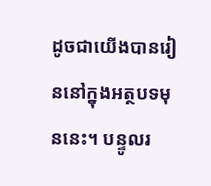ដូចជាយើងបានរៀននៅក្នុងអត្ថបទមុននេះ។ បន្ទូលរ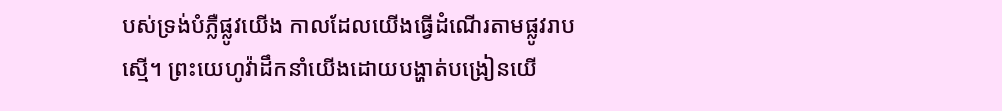បស់ទ្រង់បំភ្លឺផ្លូវយើង កាលដែលយើងធ្វើដំណើរតាមផ្លូវរាបស្មើ។ ព្រះយេហូវ៉ាដឹកនាំយើងដោយបង្ហាត់បង្រៀនយើ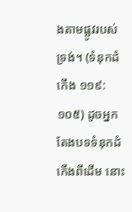ងតាមផ្លូវរបស់ទ្រង់។ (ទំនុកដំកើង ១១៩:១០៥) ដូចអ្នកតែងបទទំនុកដំកើងពីដើម នោះ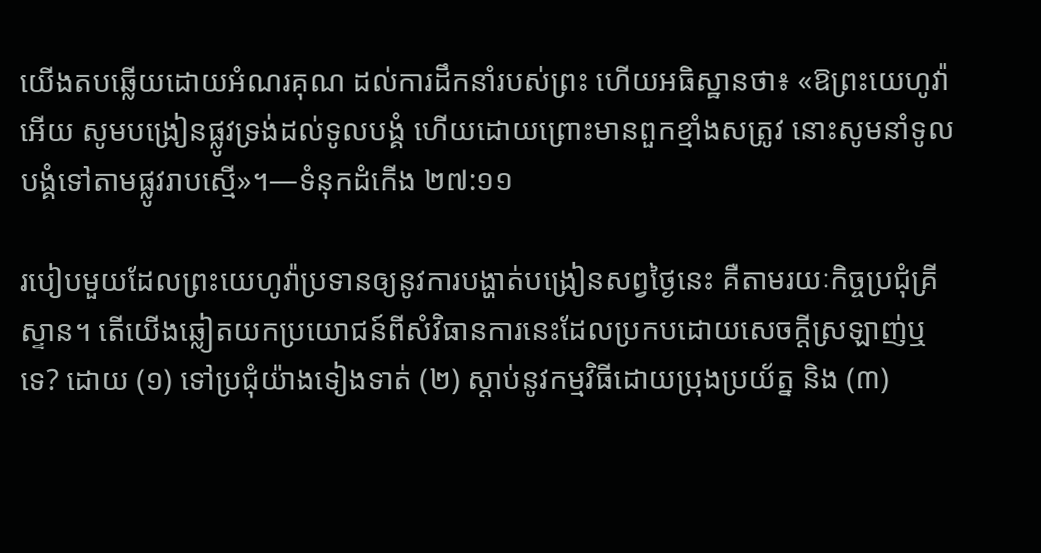យើងតបឆ្លើយដោយអំណរគុណ ដល់ការដឹកនាំរបស់ព្រះ ហើយអធិស្ឋានថា៖ «ឱព្រះយេហូវ៉ាអើយ សូមបង្រៀនផ្លូវទ្រង់ដល់ទូលបង្គំ ហើយដោយព្រោះមានពួកខ្មាំងសត្រូវ នោះសូមនាំទូលបង្គំទៅតាមផ្លូវរាបស្មើ»។—ទំនុកដំកើង ២៧:១១

របៀបមួយដែលព្រះយេហូវ៉ាប្រទានឲ្យនូវការបង្ហាត់បង្រៀនសព្វថ្ងៃនេះ គឺតាមរយៈកិច្ចប្រជុំគ្រីស្ទាន។ តើយើងឆ្លៀតយកប្រយោជន៍ពីសំវិធានការនេះដែលប្រកបដោយសេចក្ដីស្រឡាញ់ឬទេ? ដោយ (១) ទៅប្រជុំយ៉ាងទៀងទាត់ (២) ស្ដាប់នូវកម្មវិធីដោយប្រុងប្រយ័ត្ន និង (៣)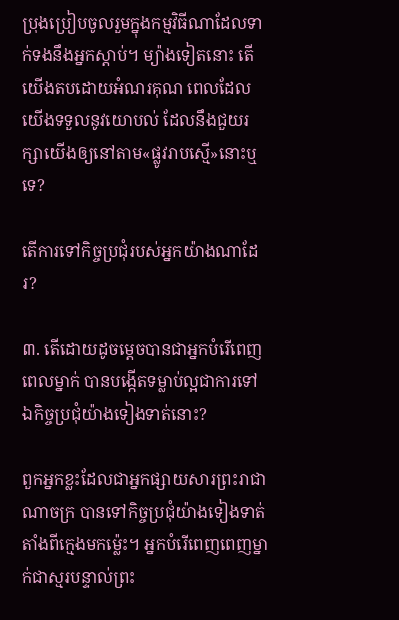ប្រុងប្រៀបចូលរួមក្នុងកម្មវិធីណាដែលទាក់ទងនឹងអ្នកស្ដាប់។ ម្យ៉ាងទៀតនោះ តើយើងតបដោយអំណរគុណ ពេលដែលយើងទទួលនូវយោបល់ ដែលនឹងជួយរក្សាយើងឲ្យនៅតាម«ផ្លូវរាបស្មើ»នោះឬទេ?

តើការទៅកិច្ចប្រជុំរបស់អ្នកយ៉ាងណាដែរ?

៣. តើដោយដូចម្ដេចបានជាអ្នកបំរើពេញពេលម្នាក់ បានបង្កើតទម្លាប់ល្អជាការទៅឯកិច្ចប្រជុំយ៉ាងទៀងទាត់នោះ?

ពួកអ្នកខ្លះដែលជាអ្នកផ្សាយសារព្រះរាជាណាចក្រ បានទៅកិច្ចប្រជុំយ៉ាងទៀងទាត់តាំងពីក្មេងមកម្ល៉េះ។ អ្នកបំរើពេញពេញម្នាក់ជាស្មរបន្ទាល់ព្រះ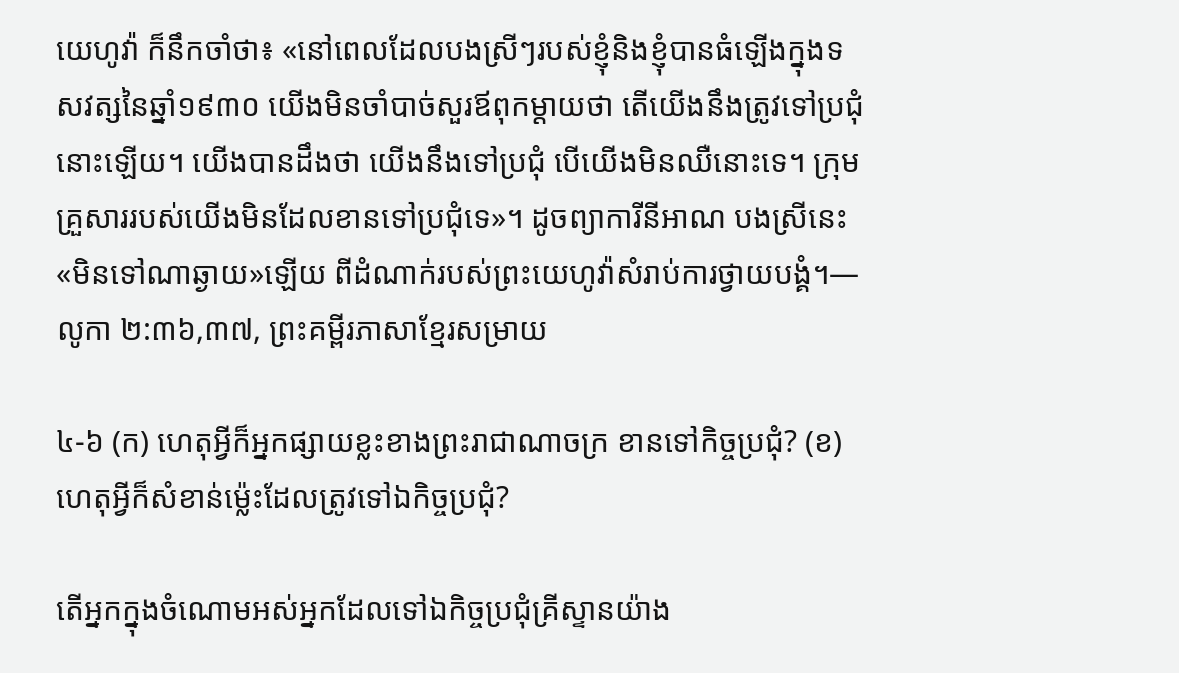យេហូវ៉ា ក៏នឹកចាំថា៖ «នៅពេលដែលបងស្រីៗរបស់ខ្ញុំនិងខ្ញុំបានធំឡើងក្នុងទសវត្សនៃឆ្នាំ១៩៣០ យើងមិនចាំបាច់សួរឪពុកម្ដាយថា តើយើងនឹងត្រូវទៅប្រជុំនោះឡើយ។ យើងបានដឹងថា យើងនឹងទៅប្រជុំ បើយើងមិនឈឺនោះទេ។ ក្រុមគ្រួសាររបស់យើងមិនដែលខានទៅប្រជុំទេ»។ ដូចព្យាការីនីអាណ បងស្រីនេះ«មិនទៅណាឆ្ងាយ»ឡើយ ពីដំណាក់របស់ព្រះយេហូវ៉ាសំរាប់ការថ្វាយបង្គំ។—លូកា ២:៣៦,៣៧, ព្រះគម្ពីរភាសាខ្មែរសម្រាយ

៤-៦ (ក) ហេតុអ្វីក៏អ្នកផ្សាយខ្លះខាងព្រះរាជាណាចក្រ ខានទៅកិច្ចប្រជុំ? (ខ) ហេតុអ្វីក៏សំខាន់ម្ល៉េះដែលត្រូវទៅឯកិច្ចប្រជុំ?

តើអ្នកក្នុងចំណោមអស់អ្នកដែលទៅឯកិច្ចប្រជុំគ្រីស្ទានយ៉ាង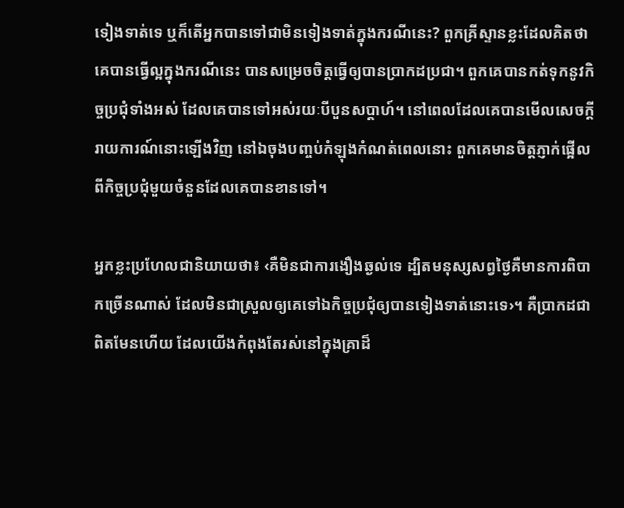ទៀងទាត់ទេ ឬក៏តើអ្នកបានទៅជាមិនទៀងទាត់ក្នុងករណីនេះ? ពួកគ្រីស្ទានខ្លះដែលគិតថាគេបានធ្វើល្អក្នុងករណីនេះ បានសម្រេចចិត្តធ្វើឲ្យបានប្រាកដប្រជា។ ពួកគេបានកត់ទុកនូវកិច្ចប្រជុំទាំងអស់ ដែលគេបានទៅអស់រយៈបីបួនសប្ដាហ៍។ នៅពេលដែលគេបានមើលសេចក្ដីរាយការណ៍នោះឡើងវិញ នៅឯចុងបញ្ចប់កំឡុងកំណត់ពេលនោះ ពួកគេមានចិត្តភ្ញាក់ផ្អើលពីកិច្ចប្រជុំមួយចំនួនដែលគេបានខានទៅ។

អ្នកខ្លះប្រហែលជានិយាយថា៖ ‹គឺមិនជាការងឿងឆ្ងល់ទេ ដ្បិតមនុស្សសព្វថ្ងៃគឺមានការពិបាកច្រើនណាស់ ដែលមិនជាស្រួលឲ្យគេទៅឯកិច្ចប្រជុំឲ្យបានទៀងទាត់នោះទេ›។ គឺប្រាកដជាពិតមែនហើយ ដែលយើងកំពុងតែរស់នៅក្នុងគ្រាដ៏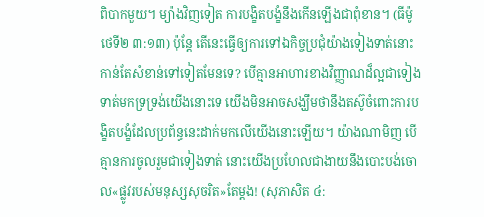ពិបាកមួយ។ ម្យ៉ាងវិញទៀត ការបង្ខិតបង្ខំនឹងកើនឡើងជាពុំខាន។ (ធីម៉ូថេទី២ ៣:១៣) ប៉ុន្តែ តើនេះធ្វើឲ្យការទៅឯកិច្ចប្រជុំយ៉ាងទៀងទាត់នោះ កាន់តែសំខាន់ទៅទៀតមែនទេ? បើគ្មានអាហារខាងវិញ្ញាណដ៏ល្អជាទៀងទាត់មកទ្រទ្រង់យើងនោះទេ យើងមិនអាចសង្ឃឹមថានឹងតស៊ូចំពោះការបង្ខិតបង្ខំដែលប្រព័ន្ធនេះដាក់មកលើយើងនោះឡើយ។ យ៉ាងណាមិញ បើគ្មានការចូលរួមជាទៀងទាត់ នោះយើងប្រហែលជាងាយនឹងបោះបង់ចោល«ផ្លូវរបស់មនុស្សសុចរិត»តែម្ដង! (សុភាសិត ៤: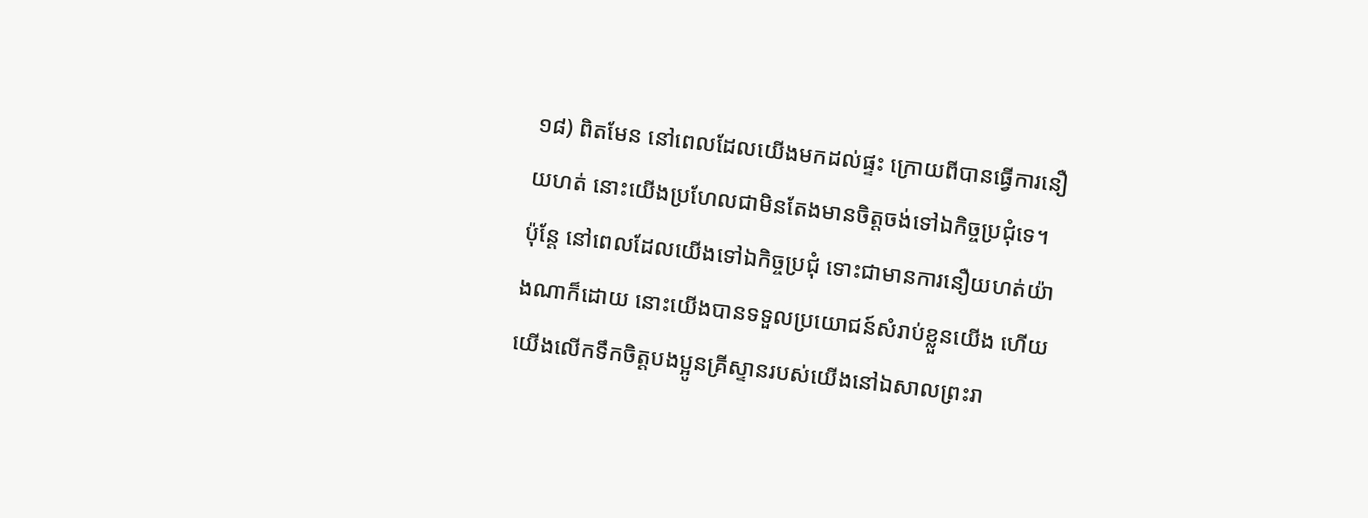១៨) ពិតមែន នៅពេលដែលយើងមកដល់ផ្ទះ ក្រោយពីបានធ្វើការនឿយហត់ នោះយើងប្រហែលជាមិនតែងមានចិត្តចង់ទៅឯកិច្ចប្រជុំទេ។ ប៉ុន្តែ នៅពេលដែលយើងទៅឯកិច្ចប្រជុំ ទោះជាមានការនឿយហត់យ៉ាងណាក៏ដោយ នោះយើងបានទទួលប្រយោជន៍សំរាប់ខ្លួនយើង ហើយយើងលើកទឹកចិត្តបងប្អូនគ្រីស្ទានរបស់យើងនៅឯសាលព្រះរា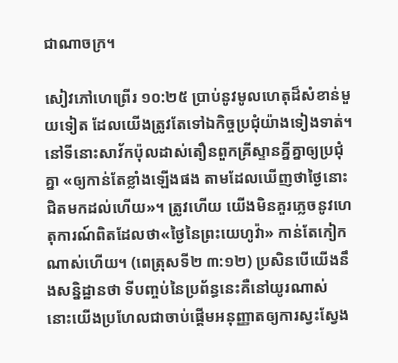ជាណាចក្រ។

សៀវភៅហេព្រើរ ១០:២៥ ប្រាប់នូវមូលហេតុដ៏សំខាន់មួយទៀត ដែលយើងត្រូវតែទៅឯកិច្ចប្រជុំយ៉ាងទៀងទាត់។ នៅទីនោះសាវ័កប៉ុលដាស់តឿនពួកគ្រីស្ទានគ្នីគ្នាឲ្យប្រជុំគ្នា «ឲ្យកាន់តែខ្លាំងឡើងផង តាមដែលឃើញថាថ្ងៃនោះជិតមកដល់ហើយ»។ ត្រូវហើយ យើងមិនគួរភ្លេចនូវហេតុការណ៍ពិតដែលថា«ថ្ងៃនៃព្រះយេហូវ៉ា» កាន់តែកៀកណាស់ហើយ។ (ពេត្រុសទី២ ៣:១២) ប្រសិនបើយើងនឹងសន្និដ្ឋានថា ទីបញ្ចប់នៃប្រព័ន្ធនេះគឺនៅយូរណាស់ នោះយើងប្រហែលជាចាប់ផ្ដើមអនុញ្ញាតឲ្យការស្វះស្វែង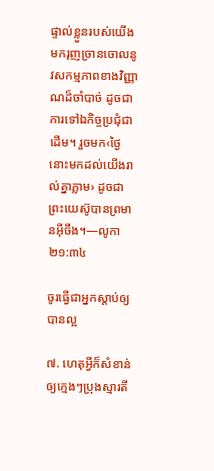ផ្ទាល់ខ្លួនរបស់យើង មករុញច្រានចោលនូវសកម្មភាពខាងវិញ្ញាណដ៏ចាំបាច់ ដូចជាការទៅឯកិច្ចប្រជុំជាដើម។ រួចមក‹ថ្ងៃនោះមកដល់យើងរាល់គ្នាភ្លាម› ដូចជាព្រះយេស៊ូបានព្រមានអ៊ីចឹង។—លូកា ២១:៣៤

ចូរធ្វើជាអ្នកស្ដាប់ឲ្យបានល្អ

៧. ហេតុអ្វីក៏សំខាន់ឲ្យក្មេងៗប្រុងស្មារតី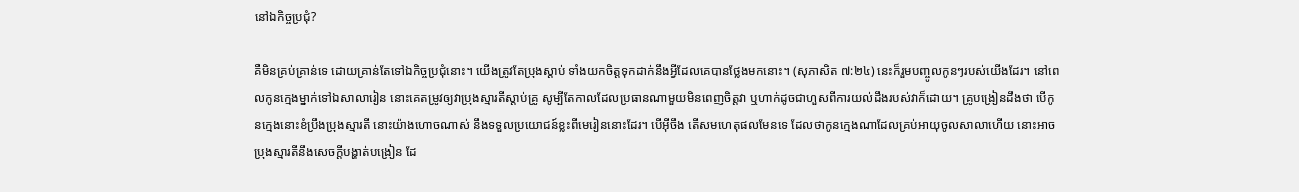នៅឯកិច្ចប្រជុំ?

គឺមិនគ្រប់គ្រាន់ទេ ដោយគ្រាន់តែទៅឯកិច្ចប្រជុំនោះ។ យើងត្រូវតែប្រុងស្ដាប់ ទាំងយកចិត្តទុកដាក់នឹងអ្វីដែលគេបានថ្លែងមកនោះ។ (សុភាសិត ៧:២៤) នេះក៏រួមបញ្ចូលកូនៗរបស់យើងដែរ។ នៅពេលកូនក្មេងម្នាក់ទៅឯសាលារៀន នោះគេតម្រូវឲ្យវាប្រុងស្មារតីស្ដាប់គ្រូ សូម្បីតែកាលដែលប្រធានណាមួយមិនពេញចិត្តវា ឬហាក់ដូចជាហួសពីការយល់ដឹងរបស់វាក៏ដោយ។ គ្រូបង្រៀនដឹងថា បើកូនក្មេងនោះខំប្រឹងប្រុងស្មារតី នោះយ៉ាងហោចណាស់ នឹងទទួលប្រយោជន៍ខ្លះពីមេរៀននោះដែរ។ បើអ៊ីចឹង តើសមហេតុផលមែនទេ ដែលថាកូនក្មេងណាដែលគ្រប់អាយុចូលសាលាហើយ នោះអាចប្រុងស្មារតីនឹងសេចក្ដីបង្ហាត់បង្រៀន ដែ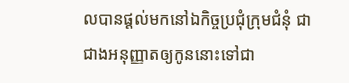លបានផ្ដល់មកនៅឯកិច្ចប្រជុំក្រុមជំនុំ ជាជាងអនុញ្ញាតឲ្យកូននោះទៅជា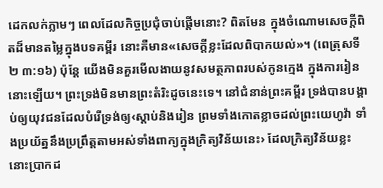ដេកលក់ភ្លាមៗ ពេលដែលកិច្ចប្រជុំចាប់ផ្ដើមនោះ? ពិតមែន ក្នុងចំណោមសេចក្ដីពិតដ៏មានតម្លៃក្នុងបទគម្ពីរ នោះគឺមាន«សេចក្ដីខ្លះដែលពិបាកយល់»។ (ពេត្រុសទី២ ៣:១៦) ប៉ុន្តែ យើងមិនគួរមើលងាយនូវសមត្ថភាពរបស់កូនក្មេង ក្នុងការរៀននោះឡើយ។ ព្រះទ្រង់មិនមានព្រះតំរិះដូចនេះទេ។ នៅជំនាន់ព្រះគម្ពីរ ទ្រង់បានបង្គាប់ឲ្យយុវជនដែលបំរើទ្រង់ឲ្យ‹ស្ដាប់និងរៀន ព្រមទាំងកោតខ្លាចដល់ព្រះយេហូវ៉ា ទាំងប្រយ័ត្ននឹងប្រព្រឹត្តតាមអស់ទាំងពាក្យក្នុងក្រិត្យវិន័យនេះ› ដែលក្រិត្យវិន័យខ្លះនោះប្រាកដ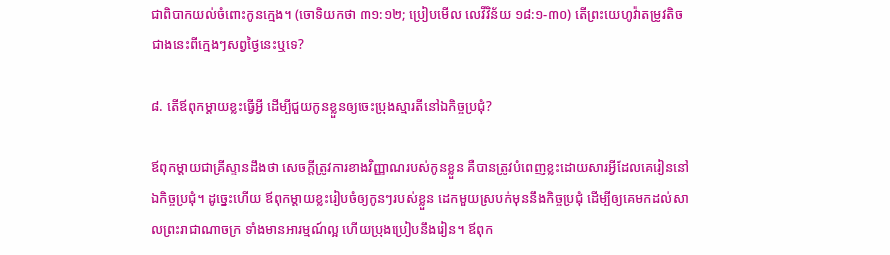ជាពិបាកយល់ចំពោះកូនក្មេង។ (ចោទិយកថា ៣១:១២; ប្រៀបមើល លេវីវិន័យ ១៨:១-៣០) តើព្រះយេហូវ៉ាតម្រូវតិចជាងនេះពីក្មេងៗសព្វថ្ងៃនេះឬទេ?

៨. តើឪពុកម្ដាយខ្លះធ្វើអ្វី ដើម្បីជួយកូនខ្លួនឲ្យចេះប្រុងស្មារតីនៅឯកិច្ចប្រជុំ?

ឪពុកម្ដាយជាគ្រីស្ទានដឹងថា សេចក្ដីត្រូវការខាងវិញ្ញាណរបស់កូនខ្លួន គឺបានត្រូវបំពេញខ្លះដោយសារអ្វីដែលគេរៀននៅឯកិច្ចប្រជុំ។ ដូច្នេះហើយ ឪពុកម្ដាយខ្លះរៀបចំឲ្យកូនៗរបស់ខ្លួន ដេកមួយស្របក់មុននឹងកិច្ចប្រជុំ ដើម្បីឲ្យគេមកដល់សាលព្រះរាជាណាចក្រ ទាំងមានអារម្មណ៍ល្អ ហើយប្រុងប្រៀបនឹងរៀន។ ឪពុក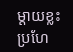ម្ដាយខ្លះប្រហែ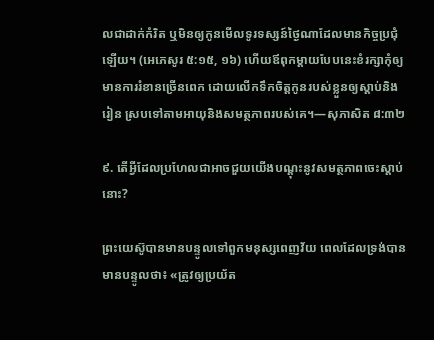លជាដាក់កំរិត ឬមិនឲ្យកូនមើលទូរទស្សន៍ថ្ងៃណាដែលមានកិច្ចប្រជុំឡើយ។ (អេភេសូរ ៥:១៥, ១៦) ហើយឪពុកម្ដាយបែបនេះខំរក្សាកុំឲ្យមានការរំខានច្រើនពេក ដោយលើកទឹកចិត្តកូនរបស់ខ្លួនឲ្យស្ដាប់និងរៀន ស្របទៅតាមអាយុនិងសមត្ថភាពរបស់គេ។—សុភាសិត ៨:៣២

៩. តើអ្វីដែលប្រហែលជាអាចជួយយើងបណ្ដុះនូវសមត្ថភាពចេះស្ដាប់នោះ?

ព្រះយេស៊ូបានមានបន្ទូលទៅពួកមនុស្សពេញវ័យ ពេលដែលទ្រង់បានមានបន្ទូលថា៖ «ត្រូវឲ្យប្រយ័ត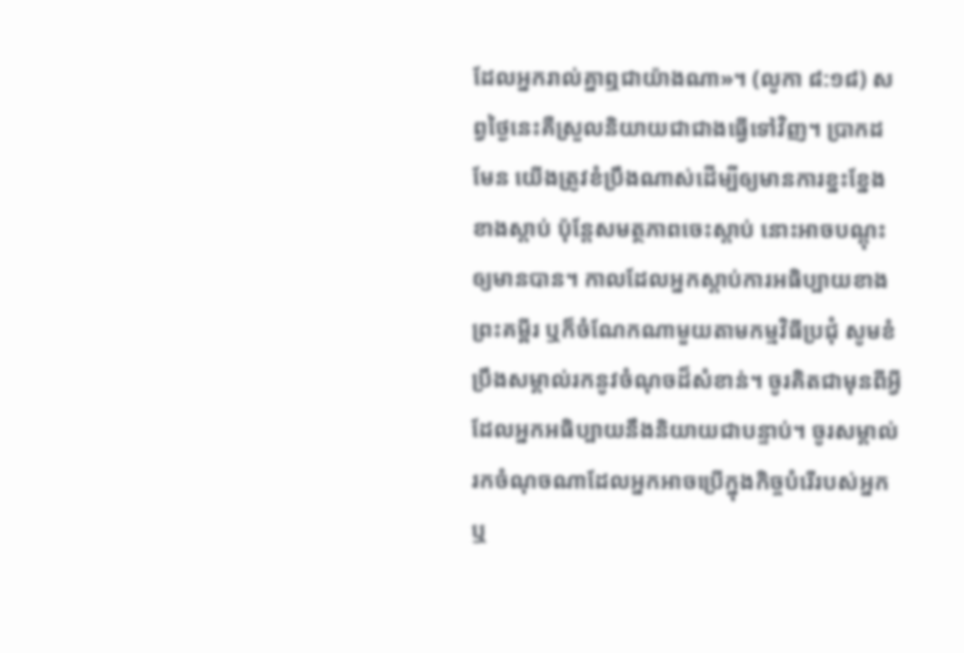ដែលអ្នករាល់គ្នាឮជាយ៉ាងណា»។ (លូកា ៨:១៨) សព្វថ្ងៃនេះគឺស្រួលនិយាយជាជាងធ្វើទៅវិញ។ ប្រាកដមែន យើងត្រូវខំប្រឹងណាស់ដើម្បីឲ្យមានការខ្នះខ្នែងខាងស្ដាប់ ប៉ុន្តែសមត្ថភាពចេះស្ដាប់ នោះអាចបណ្ដុះឲ្យមានបាន។ កាលដែលអ្នកស្ដាប់ការអធិប្បាយខាងព្រះគម្ពីរ ឬក៏ចំណែកណាមួយតាមកម្មវិធីប្រជុំ សូមខំប្រឹងសម្គាល់រកនូវចំណុចដ៏សំខាន់។ ចូរគិតជាមុនពីអ្វីដែលអ្នកអធិប្បាយនឹងនិយាយជាបន្ទាប់។ ចូរសម្គាល់រកចំណុចណាដែលអ្នកអាចប្រើក្នុងកិច្ចបំរើរបស់អ្នក ឬ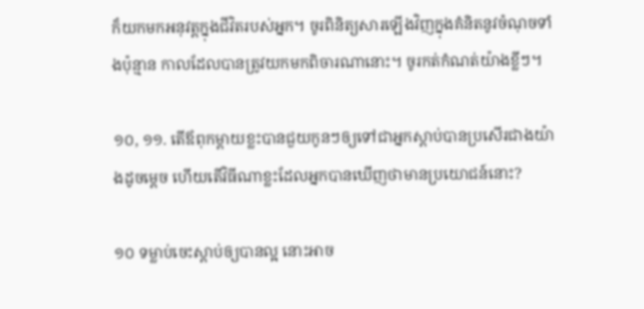ក៏យកមកអនុវត្តក្នុងជីវិតរបស់អ្នក។ ចូរពិនិត្យសារឡើងវិញក្នុងគំនិតនូវចំណុចទាំងប៉ុន្មាន កាលដែលបានត្រូវយកមកពិចារណានោះ។ ចូរកត់កំណត់យ៉ាងខ្លីៗ។

១០, ១១. តើឪពុកម្ដាយខ្លះបានជួយកូនៗឲ្យទៅជាអ្នកស្ដាប់បានប្រសើរជាងយ៉ាងដូចម្ដេច ហើយតើវិធីណាខ្លះដែលអ្នកបានឃើញថាមានប្រយោជន៍នោះ?

១០ ទម្លាប់ចេះស្ដាប់ឲ្យបានល្អ នោះអាច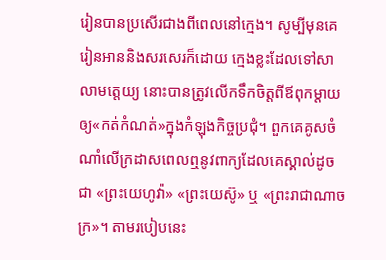រៀនបានប្រសើរជាងពីពេលនៅក្មេង។ សូម្បីមុនគេរៀនអាននិងសរសេរក៏ដោយ ក្មេងខ្លះដែលទៅសាលាមត្តេយ្យ នោះបានត្រូវលើកទឹកចិត្តពីឪពុកម្ដាយឲ្យ«កត់កំណត់»ក្នុងកំឡុងកិច្ចប្រជុំ។ ពួកគេគូសចំណាំលើក្រដាសពេលឮនូវពាក្យដែលគេស្គាល់ដូចជា «ព្រះយេហូវ៉ា» «ព្រះយេស៊ូ» ឬ «ព្រះរាជាណាចក្រ»។ តាមរបៀបនេះ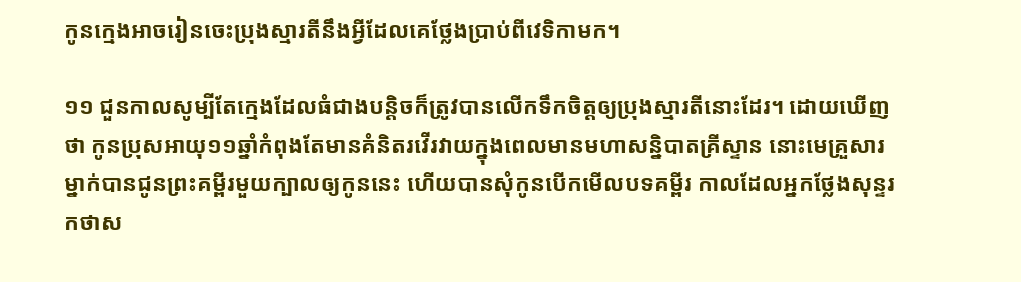កូនក្មេងអាចរៀនចេះប្រុងស្មារតីនឹងអ្វីដែលគេថ្លែងប្រាប់ពីវេទិកាមក។

១១ ជួនកាលសូម្បីតែក្មេងដែលធំជាងបន្ដិចក៏ត្រូវបានលើកទឹកចិត្តឲ្យប្រុងស្មារតីនោះដែរ។ ដោយឃើញថា កូនប្រុសអាយុ១១ឆ្នាំកំពុងតែមានគំនិតរវើរវាយក្នុងពេលមានមហាសន្និបាតគ្រីស្ទាន នោះមេគ្រួសារម្នាក់បានជូនព្រះគម្ពីរមួយក្បាលឲ្យកូននេះ ហើយបានសុំកូនបើកមើលបទគម្ពីរ កាលដែលអ្នកថ្លែងសុន្ទរកថាស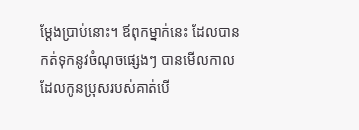ម្ដែងប្រាប់នោះ។ ឪពុកម្នាក់នេះ ដែលបានកត់ទុកនូវចំណុចផ្សេងៗ បានមើលកាលដែលកូនប្រុសរបស់គាត់បើ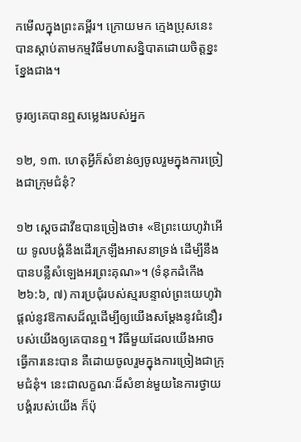កមើលក្នុងព្រះគម្ពីរ។ ក្រោយមក ក្មេងប្រុសនេះបានស្ដាប់តាមកម្មវិធីមហាសន្និបាតដោយចិត្តខ្នះខ្នែងជាង។

ចូរឲ្យគេបានឮសម្លេងរបស់អ្នក

១២, ១៣. ហេតុអ្វីក៏សំខាន់ឲ្យចូលរួមក្នុងការច្រៀងជាក្រុមជំនុំ?

១២ ស្តេចដាវីឌបានច្រៀងថា៖ «ឱព្រះយេហូវ៉ាអើយ ទូលបង្គំនឹងដើរក្រឡឹងអាសនាទ្រង់ ដើម្បីនឹងបានបន្លឺសំឡេងអរព្រះគុណ»។ (ទំនុកដំកើង ២៦:៦, ៧) ការប្រជុំរបស់ស្មរបន្ទាល់ព្រះយេហូវ៉ា ផ្ដល់នូវឱកាសដ៏ល្អដើម្បីឲ្យយើងសម្ដែងនូវជំនឿរបស់យើងឲ្យគេបានឮ។ វិធីមួយដែលយើងអាចធ្វើការនេះបាន គឺដោយចូលរួមក្នុងការច្រៀងជាក្រុមជំនុំ។ នេះជាលក្ខណៈដ៏សំខាន់មួយនៃការថ្វាយបង្គំរបស់យើង ក៏ប៉ុ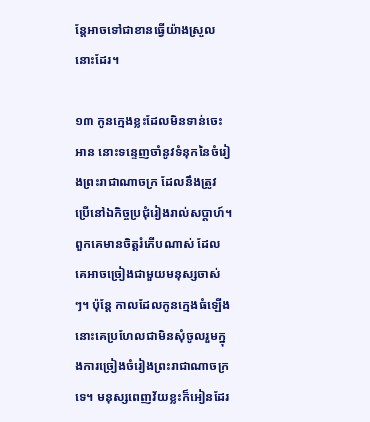ន្តែអាចទៅជាខានធ្វើយ៉ាងស្រួលនោះដែរ។

១៣ កូនក្មេងខ្លះដែលមិនទាន់ចេះអាន នោះទន្ទេញចាំនូវទំនុកនៃចំរៀងព្រះរាជាណាចក្រ ដែលនឹងត្រូវប្រើនៅឯកិច្ចប្រជុំរៀងរាល់សប្ដាហ៍។ ពួកគេមានចិត្តរំភើបណាស់ ដែលគេអាចច្រៀងជាមួយមនុស្សចាស់ៗ។ ប៉ុន្តែ កាលដែលកូនក្មេងធំឡើង នោះគេប្រហែលជាមិនសុំចូលរួមក្នុងការច្រៀងចំរៀងព្រះរាជាណាចក្រទេ។ មនុស្សពេញវ័យខ្លះក៏អៀនដែរ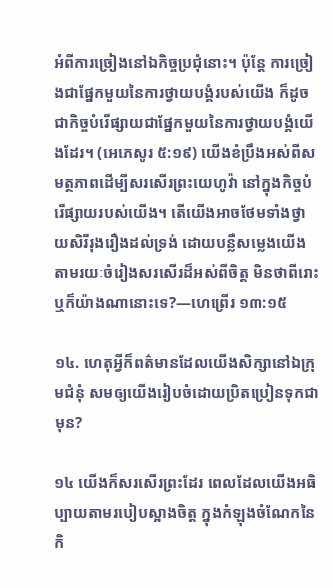អំពីការច្រៀងនៅឯកិច្ចប្រជុំនោះ។ ប៉ុន្តែ ការច្រៀងជាផ្នែកមួយនៃការថ្វាយបង្គំរបស់យើង ក៏ដូចជាកិច្ចបំរើផ្សាយជាផ្នែកមួយនៃការថ្វាយបង្គំយើងដែរ។ (អេភេសូរ ៥:១៩) យើងខំប្រឹងអស់ពីសមត្ថភាពដើម្បីសរសើរព្រះយេហូវ៉ា នៅក្នុងកិច្ចបំរើផ្សាយរបស់យើង។ តើយើងអាចថែមទាំងថ្វាយសិរីរុងរឿងដល់ទ្រង់ ដោយបន្លឺសម្លេងយើងតាមរយៈចំរៀងសរសើរដ៏អស់ពីចិត្ត មិនថាពីរោះឬក៏យ៉ាងណានោះទេ?—ហេព្រើរ ១៣:១៥

១៤. ហេតុអ្វីក៏ពត៌មានដែលយើងសិក្សានៅឯក្រុមជំនុំ សមឲ្យយើងរៀបចំដោយប្រិតប្រៀនទុកជាមុន?

១៤ យើងក៏សរសើរព្រះដែរ ពេលដែលយើងអធិប្បាយតាមរបៀបស្អាងចិត្ត ក្នុងកំឡុងចំណែកនៃកិ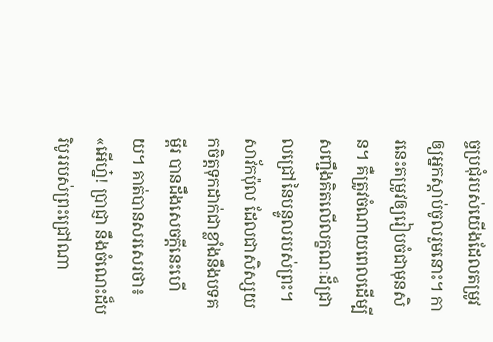ច្ចប្រជុំរបស់យើងដែលតម្រូវឲ្យអ្នកស្ដាប់ចូលរួមនោះ។ ការនេះតម្រូវឲ្យរៀបចំជាមុនសិន។ គឺត្រូវចំណាយពេលដើម្បីសញ្ជឹងគិតលើលក្ខណៈដ៏ជ្រាលជ្រៅនៃបន្ទូលរបស់ព្រះ។ សាវ័កប៉ុល ដែលជាសិស្សយកចិត្តទុកដាក់ជាខ្លាំងនឹងបទគម្ពីរ បានដឹងសេចក្ដីនេះហើយ។ គាត់បានសរសេរថា៖ «អើហ្ន៎! ប្រាជ្ញា នឹងចំណេះដ៏បរិបូររបស់ព្រះជ្រៅណា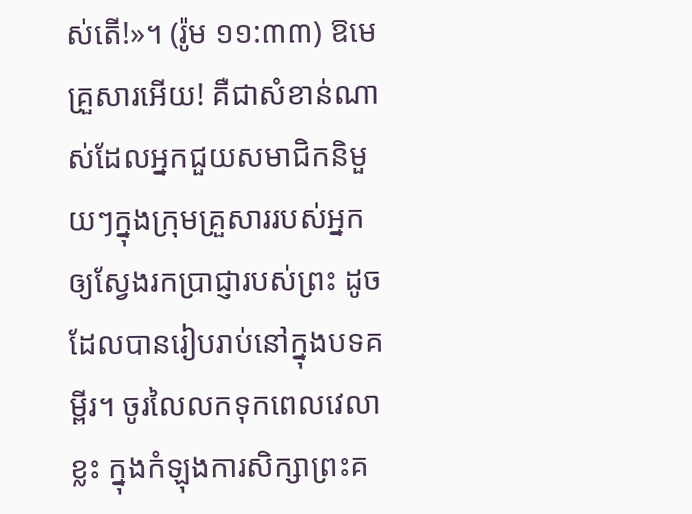ស់តើ!»។ (រ៉ូម ១១:៣៣) ឱមេគ្រួសារអើយ! គឺជាសំខាន់ណាស់ដែលអ្នកជួយសមាជិកនិមួយៗក្នុងក្រុមគ្រួសាររបស់អ្នក ឲ្យស្វែងរកប្រាជ្ញារបស់ព្រះ ដូចដែលបានរៀបរាប់នៅក្នុងបទគម្ពីរ។ ចូរលៃលកទុកពេលវេលាខ្លះ ក្នុងកំឡុងការសិក្សាព្រះគ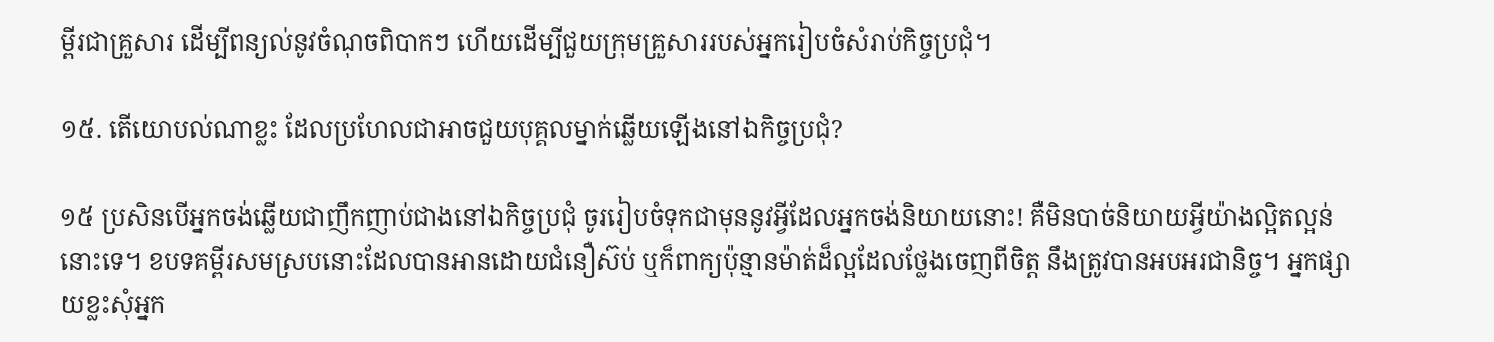ម្ពីរជាគ្រួសារ ដើម្បីពន្យល់នូវចំណុចពិបាកៗ ហើយដើម្បីជួយក្រុមគ្រួសាររបស់អ្នករៀបចំសំរាប់កិច្ចប្រជុំ។

១៥. តើយោបល់ណាខ្លះ ដែលប្រហែលជាអាចជួយបុគ្គលម្នាក់ឆ្លើយឡើងនៅឯកិច្ចប្រជុំ?

១៥ ប្រសិនបើអ្នកចង់ឆ្លើយជាញឹកញាប់ជាងនៅឯកិច្ចប្រជុំ ចូររៀបចំទុកជាមុននូវអ្វីដែលអ្នកចង់និយាយនោះ! គឺមិនបាច់និយាយអ្វីយ៉ាងល្អិតល្អន់នោះទេ។ ខបទគម្ពីរសមស្របនោះដែលបានអានដោយជំនឿស៊ប់ ឬក៏ពាក្យប៉ុន្មានម៉ាត់ដ៏ល្អដែលថ្លែងចេញពីចិត្ត នឹងត្រូវបានអបអរជានិច្ច។ អ្នកផ្សាយខ្លះសុំអ្នក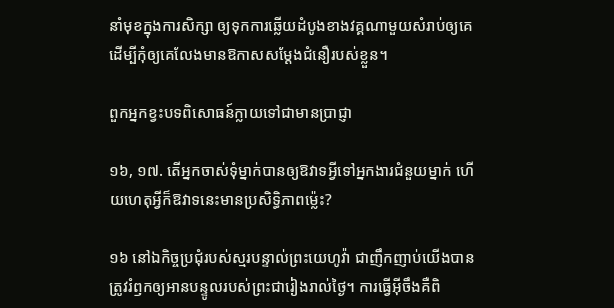នាំមុខក្នុងការសិក្សា ឲ្យទុកការឆ្លើយដំបូងខាងវគ្គណាមួយសំរាប់ឲ្យគេ ដើម្បីកុំឲ្យគេលែងមានឱកាសសម្ដែងជំនឿរបស់ខ្លួន។

ពួកអ្នកខ្វះបទពិសោធន៍ក្លាយទៅជាមានប្រាជ្ញា

១៦, ១៧. តើអ្នកចាស់ទុំម្នាក់បានឲ្យឱវាទអ្វីទៅអ្នកងារជំនួយម្នាក់ ហើយហេតុអ្វីក៏ឱវាទនេះមានប្រសិទ្ធិភាពម្ល៉េះ?

១៦ នៅឯកិច្ចប្រជុំរបស់ស្មរបន្ទាល់ព្រះយេហូវ៉ា ជាញឹកញាប់យើងបានត្រូវរំឭកឲ្យអានបន្ទូលរបស់ព្រះជារៀងរាល់ថ្ងៃ។ ការធ្វើអ៊ីចឹងគឺពិ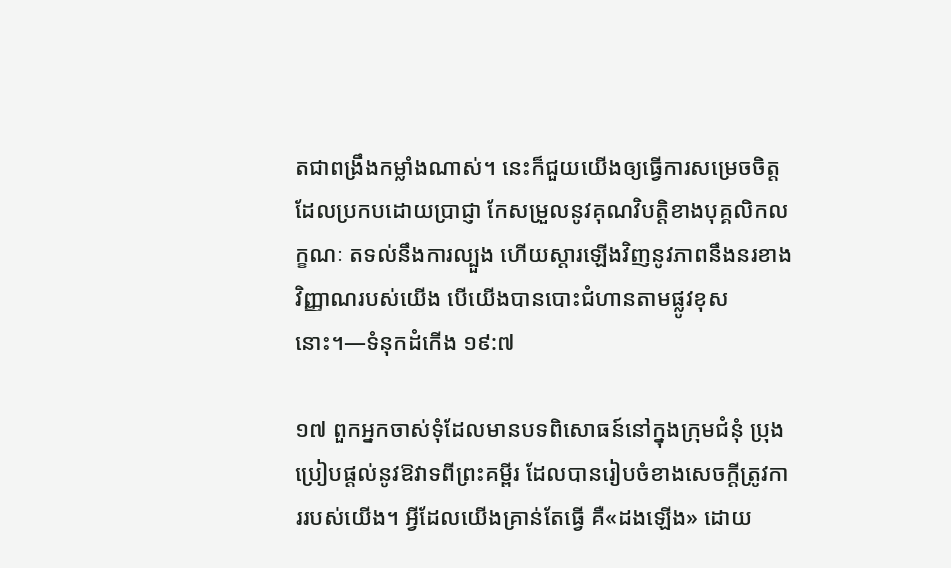តជាពង្រឹងកម្លាំងណាស់។ នេះក៏ជួយយើងឲ្យធ្វើការសម្រេចចិត្ត ដែលប្រកបដោយប្រាជ្ញា កែសម្រួលនូវគុណវិបត្ដិខាងបុគ្គលិកលក្ខណៈ តទល់នឹងការល្បួង ហើយស្ដារឡើងវិញនូវភាពនឹងនរខាងវិញ្ញាណរបស់យើង បើយើងបានបោះជំហានតាមផ្លូវខុសនោះ។—ទំនុកដំកើង ១៩:៧

១៧ ពួកអ្នកចាស់ទុំដែលមានបទពិសោធន៍នៅក្នុងក្រុមជំនុំ ប្រុងប្រៀបផ្ដល់នូវឱវាទពីព្រះគម្ពីរ ដែលបានរៀបចំខាងសេចក្ដីត្រូវការរបស់យើង។ អ្វីដែលយើងគ្រាន់តែធ្វើ គឺ«ដងឡើង» ដោយ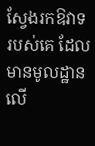ស្វែងរកឱវាទរបស់គេ ដែលមានមូលដ្ឋានលើ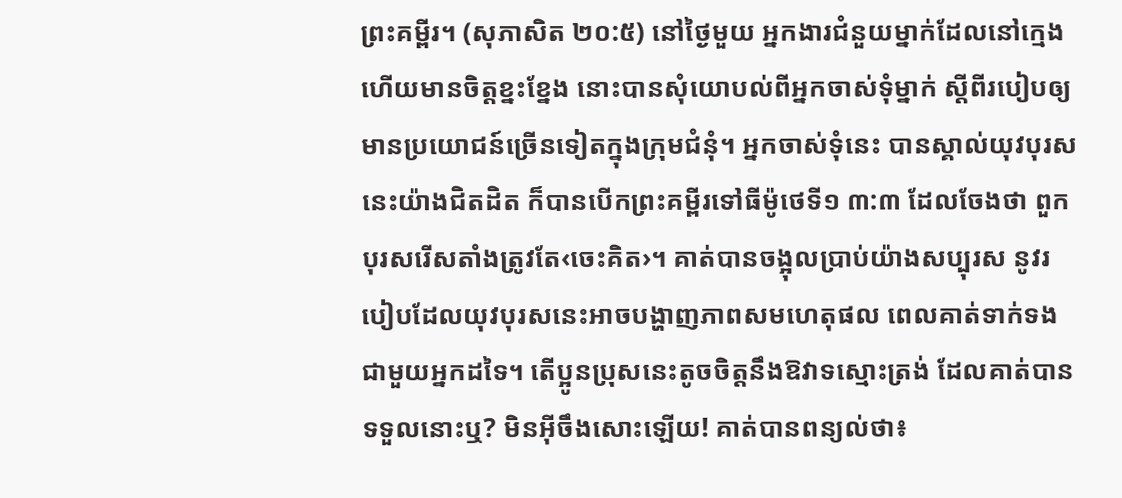ព្រះគម្ពីរ។ (សុភាសិត ២០:៥) នៅថ្ងៃមួយ អ្នកងារជំនួយម្នាក់ដែលនៅក្មេងហើយមានចិត្តខ្នះខ្នែង នោះបានសុំយោបល់ពីអ្នកចាស់ទុំម្នាក់ ស្តីពីរបៀបឲ្យមានប្រយោជន៍ច្រើនទៀតក្នុងក្រុមជំនុំ។ អ្នកចាស់ទុំនេះ បានស្គាល់យុវបុរសនេះយ៉ាងជិតដិត ក៏បានបើកព្រះគម្ពីរទៅធីម៉ូថេទី១ ៣:៣ ដែលចែងថា ពួកបុរសរើសតាំងត្រូវតែ‹ចេះគិត›។ គាត់បានចង្អុលប្រាប់យ៉ាងសប្បុរស នូវរបៀបដែលយុវបុរសនេះអាចបង្ហាញភាពសមហេតុផល ពេលគាត់ទាក់ទងជាមួយអ្នកដទៃ។ តើប្អូនប្រុសនេះតូចចិត្តនឹងឱវាទស្មោះត្រង់ ដែលគាត់បានទទួលនោះឬ? មិនអ៊ីចឹងសោះឡើយ! គាត់បានពន្យល់ថា៖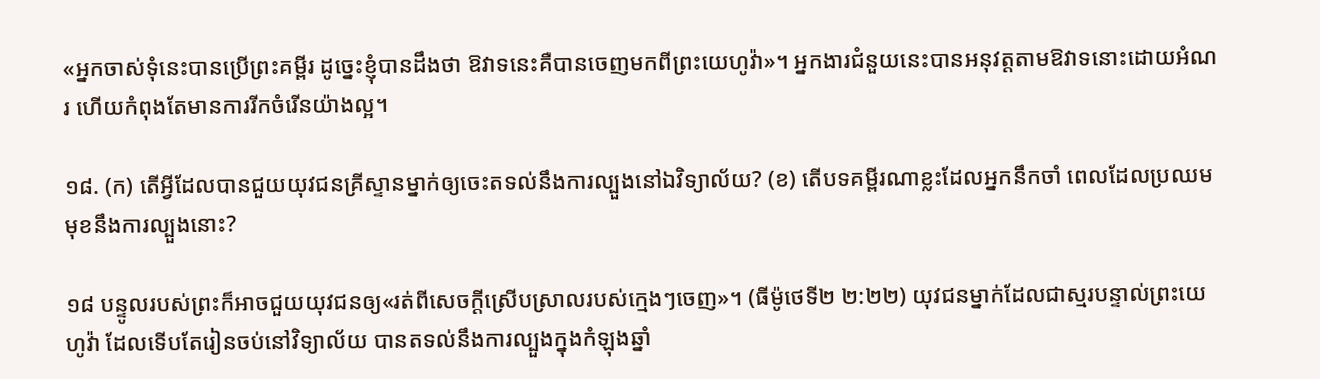«អ្នកចាស់ទុំនេះបានប្រើព្រះគម្ពីរ ដូច្នេះខ្ញុំបានដឹងថា ឱវាទនេះគឺបានចេញមកពីព្រះយេហូវ៉ា»។ អ្នកងារជំនួយនេះបានអនុវត្តតាមឱវាទនោះដោយអំណរ ហើយកំពុងតែមានការរីកចំរើនយ៉ាងល្អ។

១៨. (ក) តើអ្វីដែលបានជួយយុវជនគ្រីស្ទានម្នាក់ឲ្យចេះតទល់នឹងការល្បួងនៅឯវិទ្យាល័យ? (ខ) តើបទគម្ពីរណាខ្លះដែលអ្នកនឹកចាំ ពេលដែលប្រឈមមុខនឹងការល្បួងនោះ?

១៨ បន្ទូលរបស់ព្រះក៏អាចជួយយុវជនឲ្យ«រត់ពីសេចក្ដីស្រើបស្រាលរបស់ក្មេងៗចេញ»។ (ធីម៉ូថេទី២ ២:២២) យុវជនម្នាក់ដែលជាស្មរបន្ទាល់ព្រះយេហូវ៉ា ដែលទើបតែរៀនចប់នៅវិទ្យាល័យ បានតទល់នឹងការល្បួងក្នុងកំឡុងឆ្នាំ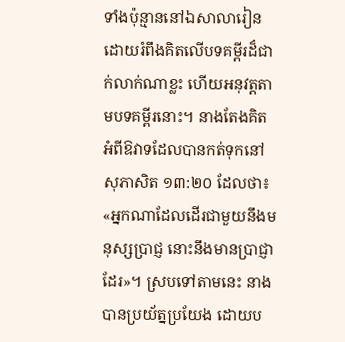ទាំងប៉ុន្មាននៅឯសាលារៀន ដោយរំពឹងគិតលើបទគម្ពីរដ៏ជាក់លាក់ណាខ្លះ ហើយអនុវត្តតាមបទគម្ពីរនោះ។ នាងតែងគិតអំពីឱវាទដែលបានកត់ទុកនៅសុភាសិត ១៣:២០ ដែលថា៖ «អ្នកណាដែលដើរជាមួយនឹងមនុស្សប្រាជ្ញ នោះនឹងមានប្រាជ្ញាដែរ»។ ស្របទៅតាមនេះ នាងបានប្រយ័ត្នប្រយែង ដោយប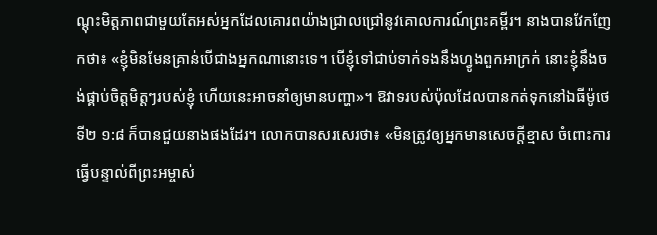ណ្ដុះមិត្តភាពជាមួយតែអស់អ្នកដែលគោរពយ៉ាងជ្រាលជ្រៅនូវគោលការណ៍ព្រះគម្ពីរ។ នាងបានវែកញែកថា៖ «ខ្ញុំមិនមែនគ្រាន់បើជាងអ្នកណានោះទេ។ បើខ្ញុំទៅជាប់ទាក់ទងនឹងហ្វូងពួកអាក្រក់ នោះខ្ញុំនឹងចង់ផ្គាប់ចិត្តមិត្តៗរបស់ខ្ញុំ ហើយនេះអាចនាំឲ្យមានបញ្ហា»។ ឱវាទរបស់ប៉ុលដែលបានកត់ទុកនៅឯធីម៉ូថេទី២ ១:៨ ក៏បានជួយនាងផងដែរ។ លោកបានសរសេរថា៖ «មិនត្រូវឲ្យអ្នកមានសេចក្ដីខ្មាស ចំពោះការធ្វើបន្ទាល់ពីព្រះអម្ចាស់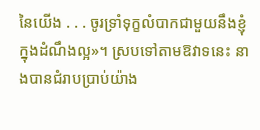នៃយើង . . . ចូរទ្រាំទុក្ខលំបាកជាមួយនឹងខ្ញុំ ក្នុងដំណឹងល្អ»។ ស្របទៅតាមឱវាទនេះ នាងបានជំរាបប្រាប់យ៉ាង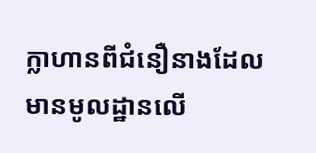ក្លាហានពីជំនឿនាងដែលមានមូលដ្ឋានលើ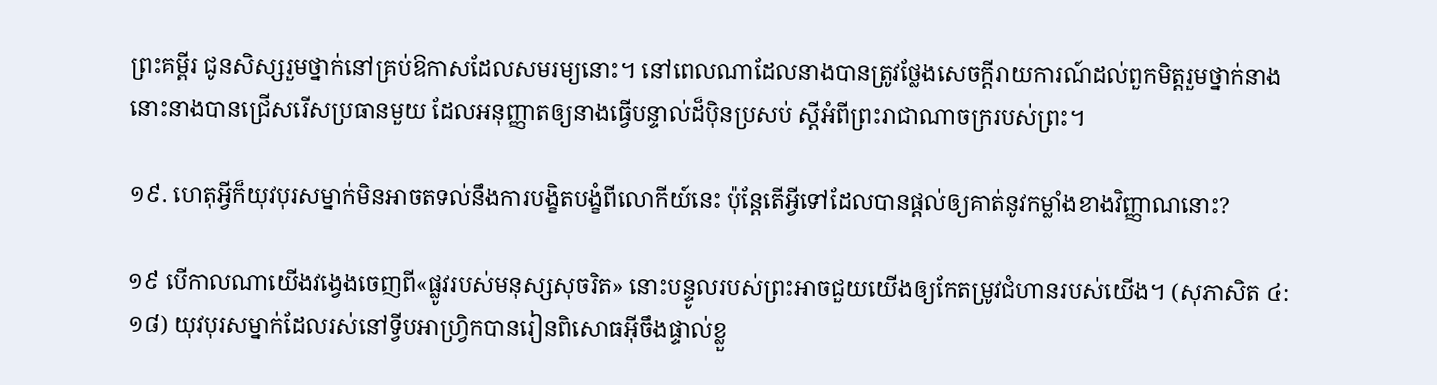ព្រះគម្ពីរ ជូនសិស្សរួមថ្នាក់នៅគ្រប់ឱកាសដែលសមរម្យនោះ។ នៅពេលណាដែលនាងបានត្រូវថ្លែងសេចក្ដីរាយការណ៍ដល់ពួកមិត្តរួមថ្នាក់នាង នោះនាងបានជ្រើសរើសប្រធានមួយ ដែលអនុញ្ញាតឲ្យនាងធ្វើបន្ទាល់ដ៏ប៉ិនប្រសប់ ស្តីអំពីព្រះរាជាណាចក្ររបស់ព្រះ។

១៩. ហេតុអ្វីក៏យុវបុរសម្នាក់មិនអាចតទល់នឹងការបង្ខិតបង្ខំពីលោកីយ៍នេះ ប៉ុន្តែតើអ្វីទៅដែលបានផ្ដល់ឲ្យគាត់នូវកម្លាំងខាងវិញ្ញាណនោះ?

១៩ បើកាលណាយើងវង្វេងចេញពី«ផ្លូវរបស់មនុស្សសុចរិត» នោះបន្ទូលរបស់ព្រះអាចជួយយើងឲ្យកែតម្រូវជំហានរបស់យើង។ (សុភាសិត ៤:១៨) យុវបុរសម្នាក់ដែលរស់នៅទ្វីបអាហ្វ្រិកបានរៀនពិសោធអ៊ីចឹងផ្ទាល់ខ្លួ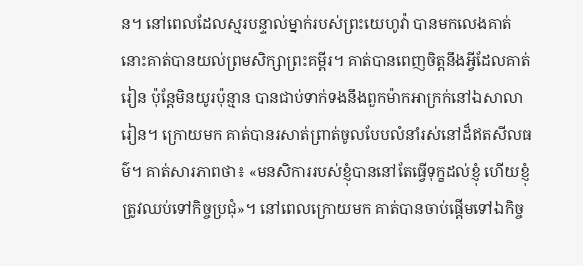ន។ នៅពេលដែលស្មរបន្ទាល់ម្នាក់របស់ព្រះយេហូវ៉ា បានមកលេងគាត់ នោះគាត់បានយល់ព្រមសិក្សាព្រះគម្ពីរ។ គាត់បានពេញចិត្តនឹងអ្វីដែលគាត់រៀន ប៉ុន្តែមិនយូរប៉ុន្មាន បានជាប់ទាក់ទងនឹងពួកម៉ាកអាក្រក់នៅឯសាលារៀន។ ក្រោយមក គាត់បានរសាត់ព្រាត់ចូលបែបលំនាំរស់នៅដ៏ឥតសីលធម៌។ គាត់សារភាពថា៖ «មនសិការរបស់ខ្ញុំបាននៅតែធ្វើទុក្ខដល់ខ្ញុំ ហើយខ្ញុំត្រូវឈប់ទៅកិច្ចប្រជុំ»។ នៅពេលក្រោយមក គាត់បានចាប់ផ្ដើមទៅឯកិច្ច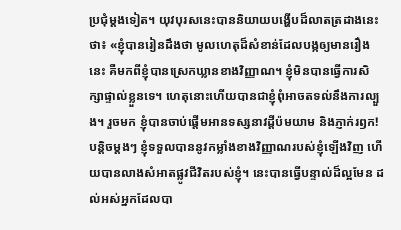ប្រជុំម្ដងទៀត។ យុវបុរសនេះបាននិយាយបង្ហើបដ៏លាតត្រដាងនេះថា៖ «ខ្ញុំបានរៀនដឹងថា មូលហេតុដ៏សំខាន់ដែលបង្កឲ្យមានរឿងនេះ គឺមកពីខ្ញុំបានស្រេកឃ្លានខាងវិញ្ញាណ។ ខ្ញុំមិនបានធ្វើការសិក្សាផ្ទាល់ខ្លួនទេ។ ហេតុនោះហើយបានជាខ្ញុំពុំអាចតទល់នឹងការល្បួង។ រួចមក ខ្ញុំបានចាប់ផ្ដើមអានទស្សនាវដ្ដីប៉មយាម និងភ្ញាក់រឭក! បន្ដិចម្ដងៗ ខ្ញុំទទួលបាននូវកម្លាំងខាងវិញ្ញាណរបស់ខ្ញុំឡើងវិញ ហើយបានលាងសំអាតផ្លូវជីវិតរបស់ខ្ញុំ។ នេះបានធ្វើបន្ទាល់ដ៏ល្អមែន ដល់អស់អ្នកដែលបា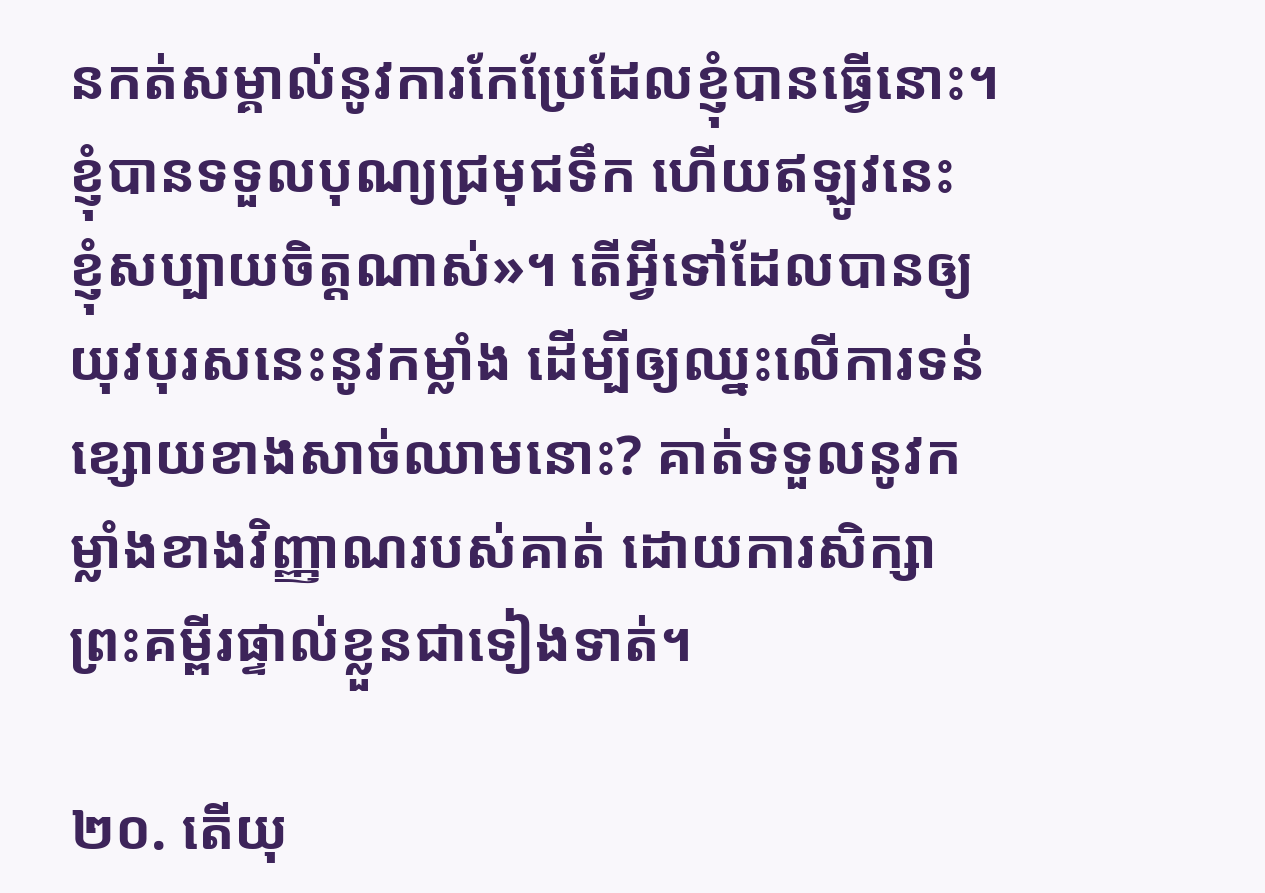នកត់សម្គាល់នូវការកែប្រែដែលខ្ញុំបានធ្វើនោះ។ ខ្ញុំបានទទួលបុណ្យជ្រមុជទឹក ហើយឥឡូវនេះ ខ្ញុំសប្បាយចិត្តណាស់»។ តើអ្វីទៅដែលបានឲ្យយុវបុរសនេះនូវកម្លាំង ដើម្បីឲ្យឈ្នះលើការទន់ខ្សោយខាងសាច់ឈាមនោះ? គាត់ទទួលនូវកម្លាំងខាងវិញ្ញាណរបស់គាត់ ដោយការសិក្សាព្រះគម្ពីរផ្ទាល់ខ្លួនជាទៀងទាត់។

២០. តើយុ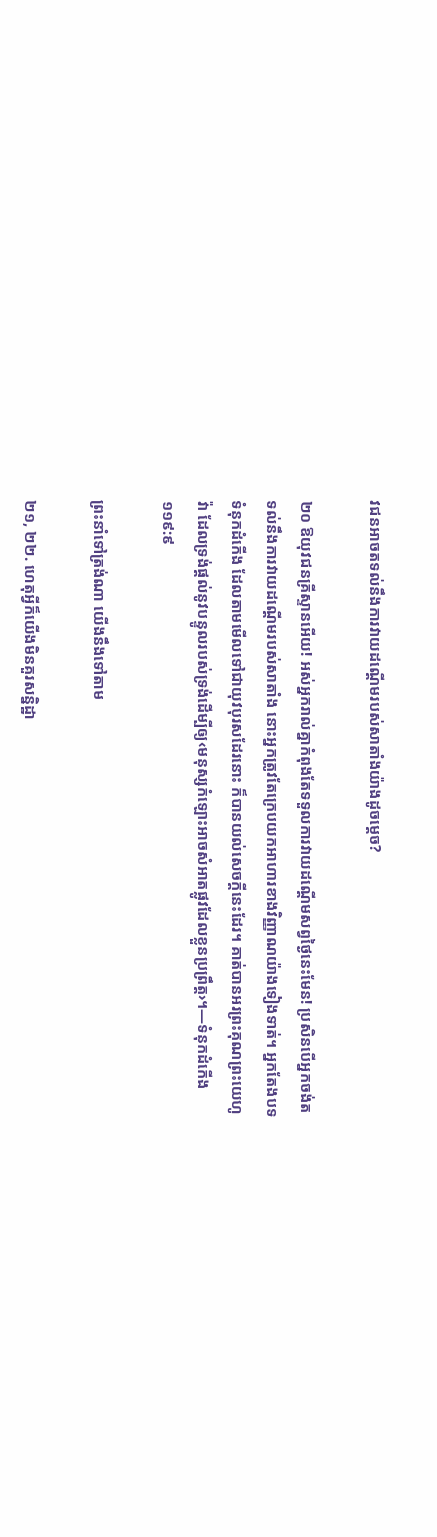វជនអាចតទល់នឹងការវាយដណ្ដើមរបស់សាតាំងយ៉ាងដូចម្ដេច?

២០ ឱយុវជនគ្រីស្ទានអើយ! អស់អ្នករាល់គ្នាកំពុងតែទទួលការវាយដណ្ដើមសព្វថ្ងៃនេះមែន! ប្រសិនបើអ្នកចង់តទល់នឹងការវាយដណ្ដើមរបស់សាតាំង នោះអ្នកត្រូវតែក្រេបយកអាហារខាងវិញ្ញាណយ៉ាងទៀងទាត់។ អ្នកតែងបទទំនុកដំកើង ដែលតាមមើលទៅជាយុវបុរសដែរនោះ ក៏បានយល់សេចក្ដីនេះដែរ។ គាត់បានអរព្រះគុណព្រះយេហូវ៉ា ដែលទ្រង់ផ្ដល់នូវបន្ទូលរបស់ទ្រង់ដើម្បីឲ្យ‹មនុស្សកំឡោះអាចសំអាតផ្លូវដែលខ្លួនប្រព្រឹត្ត›។—ទំនុកដំកើង ១១៩:៩

ព្រះនាំទៅត្រង់ណា យើងនឹងទៅតាម

២១, ២២. ហេតុអ្វីក៏យើងមិនគួរសន្និដ្ឋា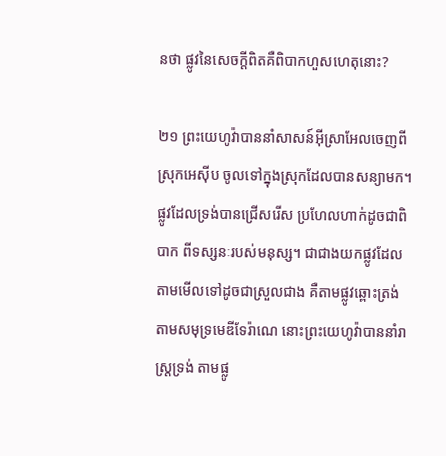នថា ផ្លូវនៃសេចក្ដីពិតគឺពិបាកហួសហេតុនោះ?

២១ ព្រះយេហូវ៉ាបាននាំសាសន៍អ៊ីស្រាអែលចេញពីស្រុកអេស៊ីប ចូលទៅក្នុងស្រុកដែលបានសន្យាមក។ ផ្លូវដែលទ្រង់បានជ្រើសរើស ប្រហែលហាក់ដូចជាពិបាក ពីទស្សនៈរបស់មនុស្ស។ ជាជាងយកផ្លូវដែលតាមមើលទៅដូចជាស្រួលជាង គឺតាមផ្លូវឆ្ពោះត្រង់តាមសមុទ្រមេឌីទែរ៉ាណេ នោះព្រះយេហូវ៉ាបាននាំរាស្ត្រទ្រង់ តាមផ្លូ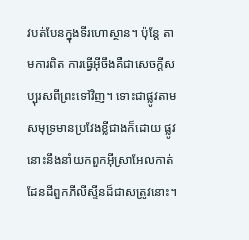វបត់បែនក្នុងទីរហោស្ថាន។ ប៉ុន្តែ តាមការពិត ការធ្វើអ៊ីចឹងគឺជាសេចក្ដីសប្បុរសពីព្រះទៅវិញ។ ទោះជាផ្លូវតាមសមុទ្រមានប្រវែងខ្លីជាងក៏ដោយ ផ្លូវនោះនឹងនាំយកពួកអ៊ីស្រាអែលកាត់ដែនដីពួកភីលីស្ទីនដ៏ជាសត្រូវនោះ។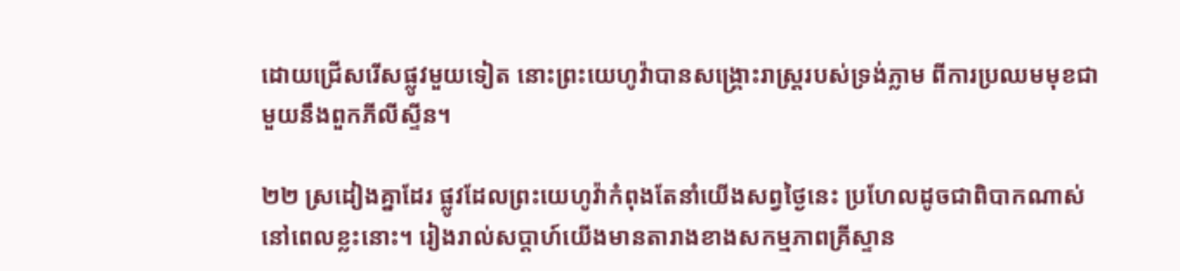ដោយជ្រើសរើសផ្លូវមួយទៀត នោះព្រះយេហូវ៉ាបានសង្គ្រោះរាស្ត្ររបស់ទ្រង់ភ្លាម ពីការប្រឈមមុខជាមួយនឹងពួកភីលីស្ទីន។

២២ ស្រដៀងគ្នាដែរ ផ្លូវដែលព្រះយេហូវ៉ាកំពុងតែនាំយើងសព្វថ្ងៃនេះ ប្រហែលដូចជាពិបាកណាស់នៅពេលខ្លះនោះ។ រៀងរាល់សប្ដាហ៍យើងមានតារាងខាងសកម្មភាពគ្រីស្ទាន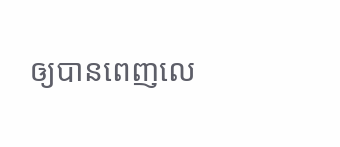ឲ្យបានពេញលេ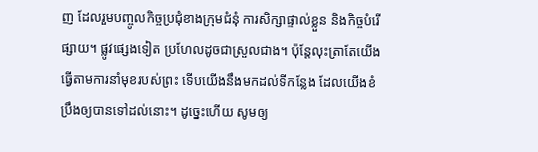ញ ដែលរួមបញ្ចូលកិច្ចប្រជុំខាងក្រុមជំនុំ ការសិក្សាផ្ទាល់ខ្លួន និងកិច្ចបំរើផ្សាយ។ ផ្លូវផ្សេងទៀត ប្រហែលដូចជាស្រួលជាង។ ប៉ុន្តែលុះត្រាតែយើងធ្វើតាមការនាំមុខរបស់ព្រះ ទើបយើងនឹងមកដល់ទីកន្លែង ដែលយើងខំប្រឹងឲ្យបានទៅដល់នោះ។ ដូច្នេះហើយ សូមឲ្យ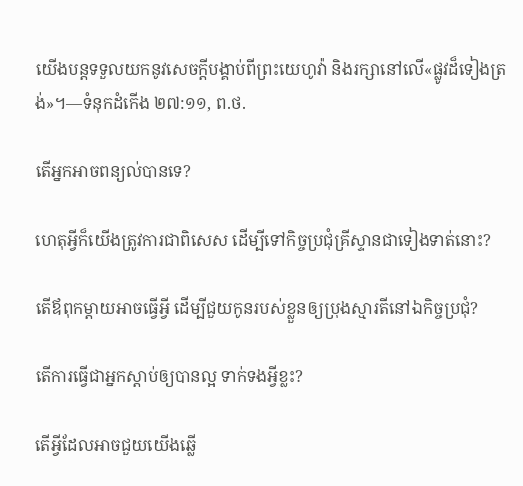យើងបន្តទទួលយកនូវសេចក្ដីបង្គាប់ពីព្រះយេហូវ៉ា និងរក្សានៅលើ«ផ្លូវដ៏ទៀងត្រង់»។—ទំនុកដំកើង ២៧:១១, ព.ថ.

តើអ្នកអាចពន្យល់បានទេ?

ហេតុអ្វីក៏យើងត្រូវការជាពិសេស ដើម្បីទៅកិច្ចប្រជុំគ្រីស្ទានជាទៀងទាត់នោះ?

តើឪពុកម្ដាយអាចធ្វើអ្វី ដើម្បីជួយកូនរបស់ខ្លួនឲ្យប្រុងស្មារតីនៅឯកិច្ចប្រជុំ?

តើការធ្វើជាអ្នកស្ដាប់ឲ្យបានល្អ ទាក់ទងអ្វីខ្លះ?

តើអ្វីដែលអាចជួយយើងឆ្លើ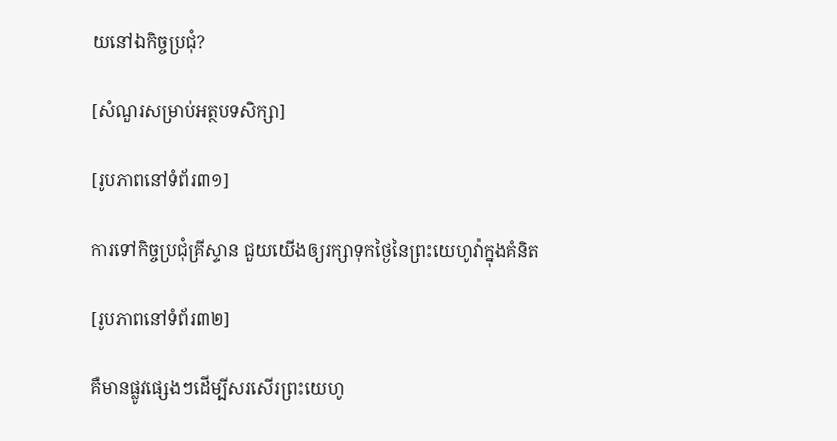យនៅឯកិច្ចប្រជុំ?

[សំណួរសម្រាប់អត្ថបទសិក្សា]

[រូបភាពនៅទំព័រ៣១]

ការទៅកិច្ចប្រជុំគ្រីស្ទាន ជួយយើងឲ្យរក្សាទុកថ្ងៃនៃព្រះយេហូវ៉ាក្នុងគំនិត

[រូបភាពនៅទំព័រ៣២]

គឺមានផ្លូវផ្សេងៗដើម្បីសរសើរព្រះយេហូ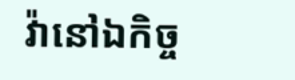វ៉ានៅឯកិច្ច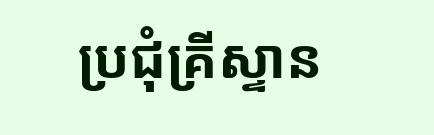ប្រជុំគ្រីស្ទាន